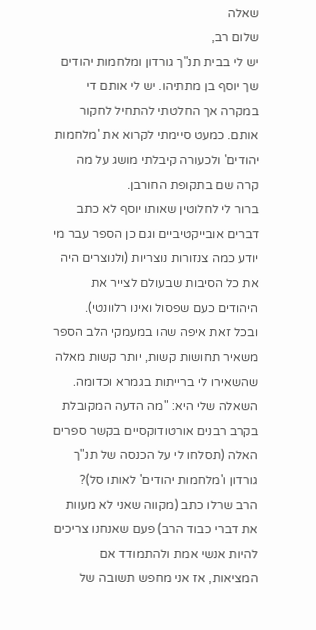שאלה
שלום רב,
יש לי בבית תנ"ך גורדון ומלחמות יהודים שך יוסף בן מתתיהו. יש לי אותם די במקרה אך החלטתי להתחיל לחקור אותם. כמעט סיימתי לקרוא את 'מלחמות יהודים' ולכעורה קיבלתי מושג על מה קרה שם בתקופת החורבן.
ברור לי לחלוטין שאותו יוסף לא כתב דברים אובייקטיביים וגם כן הספר עבר מי יודע כמה צנזורות נוצריות (ולנוצרים היה את כל הסיבות שבעולם לצייר את היהודים כעם שפסול ואינו רלוונטי).
ובכל זאת איפה שהו במעמקי הלב הספר משאיר תחושות קשות, יותר קשות מאלה שהשאירו לי ברייתות בגמרא וכדומה.
השאלה שלי היא: "מה הדעה המקובלת בקרב רבנים אורטודוקסיים בקשר ספרים האלה (תסלחו לי על הכנסה של תנ"ך גורדון ו'מלחמות יהודים' לאותו סל)?
הרב שרלו כתב (מקווה שאני לא מעוות את דברי כבוד הרב) פעם שאנחנו צריכים להיות אנשי אמת ולהתמודד אם המציאות, אז אני מחפש תשובה של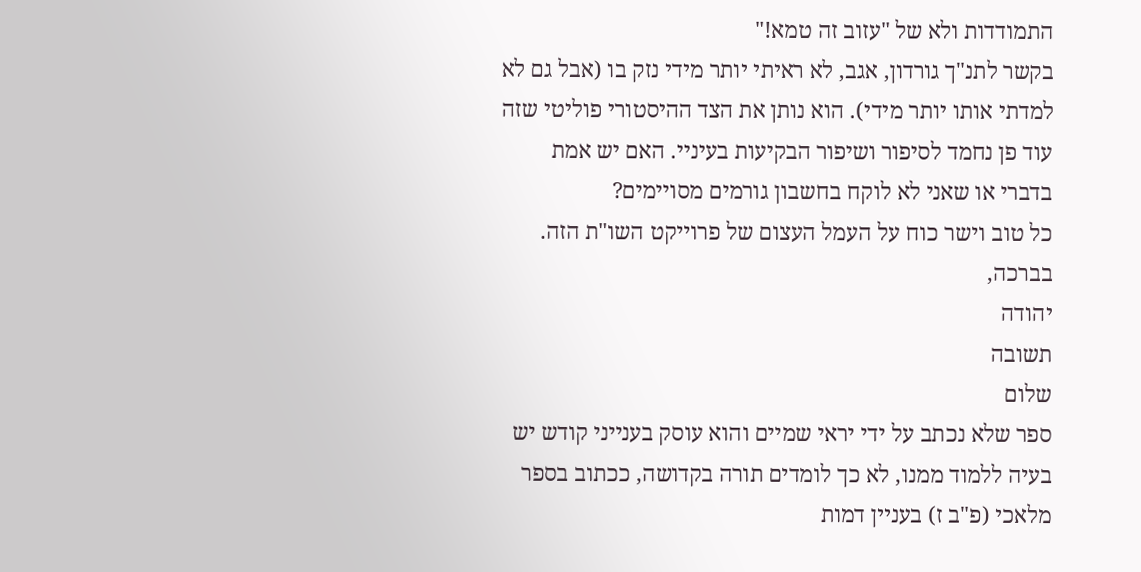התמודדות ולא של "עזוב זה טמא!"
בקשר לתנ"ך גורדון, אגב, לא ראיתי יותר מידי נזק בו (אבל גם לא למדתי אותו יותר מידי). הוא נותן את הצד ההיסטורי פוליטי שזה עוד פן נחמד לסיפור ושיפור הבקיעות בעיניי. האם יש אמת בדברי או שאני לא לוקח בחשבון גורמים מסויימים?
כל טוב וישר כוח על העמל העצום של פרוייקט השו"ת הזה.
בברכה,
יהודה
תשובה
שלום
ספר שלא נכתב על ידי יראי שמיים והוא עוסק בענייני קודש יש בעיה ללמוד ממנו, לא כך לומדים תורה בקדושה, ככתוב בספר מלאכי (פ"ב ז) בעניין דמות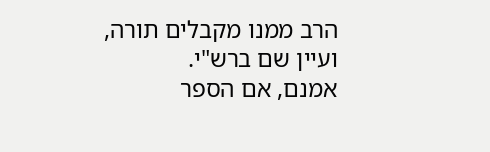הרב ממנו מקבלים תורה, ועיין שם ברש"י.
אמנם, אם הספר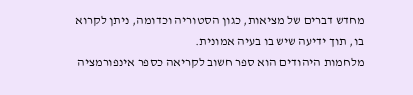מחדש דברים של מציאות, כגון הסטוריה וכדומה, ניתן לקרוא בו, תוך ידיעה שיש בו בעיה אמונית.
מלחמות היהודים הוא ספר חשוב לקריאה כספר אינפורמציה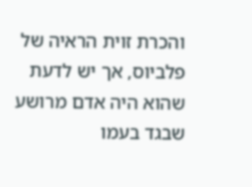והכרת זוית הראיה של פלביוס, אך יש לדעת שהוא היה אדם מרושע שבגד בעמו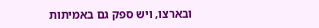ובארצו, ויש ספק גם באמיתות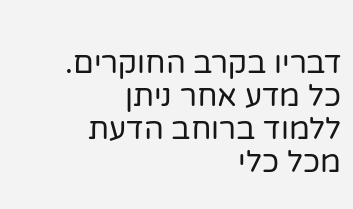דבריו בקרב החוקרים.
כל מדע אחר ניתן ללמוד ברוחב הדעת מכל כלי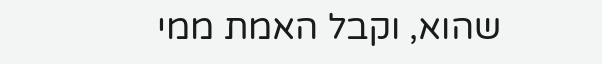שהוא, וקבל האמת ממי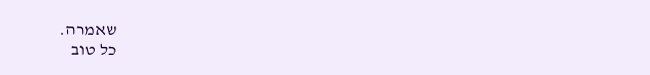שאמרה.
כל טוב